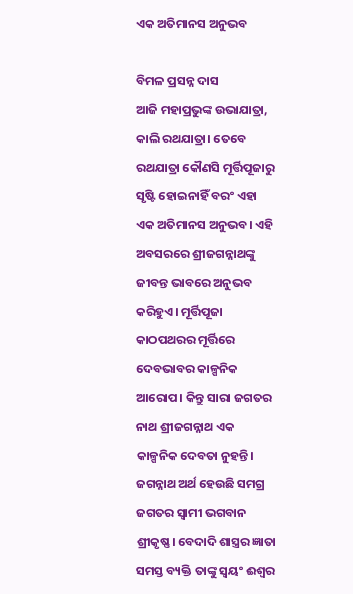ଏକ ଅତିମାନସ ଅନୁଭବ

ବିମଳ ପ୍ରସନ୍ନ ଦାସ
ଆଜି ମହାପ୍ରଭୁଙ୍କ ଉଭାଯାତ୍ରା, କାଲି ରଥଯାତ୍ରା। ତେବେ ରଥଯାତ୍ରା କୌଣସି ମୂର୍ତ୍ତିପୂଜାରୁ ସୃଷ୍ଟି ହୋଇନାହିଁ ବରଂ ଏହା ଏକ ଅତିମାନସ ଅନୁଭବ। ଏହି ଅବସରରେ ଶ୍ରୀଜଗନ୍ନାଥଙ୍କୁ ଜୀବନ୍ତ ଭାବରେ ଅନୁଭବ କରିହୁଏ। ମୂର୍ତ୍ତିପୂଜା କାଠପଥରର ମୂର୍ତ୍ତିରେ ଦେବଭାବର କାଳ୍ପନିକ ଆରୋପ। କିନ୍ତୁ ସାରା ଜଗତର ନାଥ ଶ୍ରୀଜଗନ୍ନାଥ ଏକ କାଳ୍ପନିକ ଦେବତା ନୁହନ୍ତି। ଜଗନ୍ନାଥ ଅର୍ଥ ହେଉଛି ସମଗ୍ର ଜଗତର ସ୍ବାମୀ ଭଗବାନ ଶ୍ରୀକୃଷ୍ଣ। ବେଦାଦି ଶାସ୍ତ୍ରର ଜ୍ଞାତା ସମସ୍ତ ବ୍ୟକ୍ତି ତାଙ୍କୁ ସ୍ବୟଂ ଈଶ୍ୱର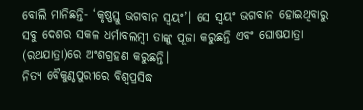ବୋଲି ମାନିଛନ୍ତି- ‘କୃଷ୍ଣସ୍ତୁ ଭଗବାନ ସ୍ବୟଂ’। ସେ ସ୍ବୟଂ ଭଗବାନ ହୋଇଥିବାରୁ ସବୁ ଦେଶର ସକଳ ଧର୍ମାବଲମ୍ବୀ ତାଙ୍କୁ ପୂଜା କରୁଛନ୍ତି ଏବଂ ଘୋଷଯାତ୍ରା (ରଥଯାତ୍ରା)ରେ ଅଂଶଗ୍ରହଣ କରୁଛନ୍ତି।
ନିତ୍ୟ ବୈକୁଣ୍ଠପୁରୀରେ ବିଶ୍ୱପ୍ରସିଦ୍ଧ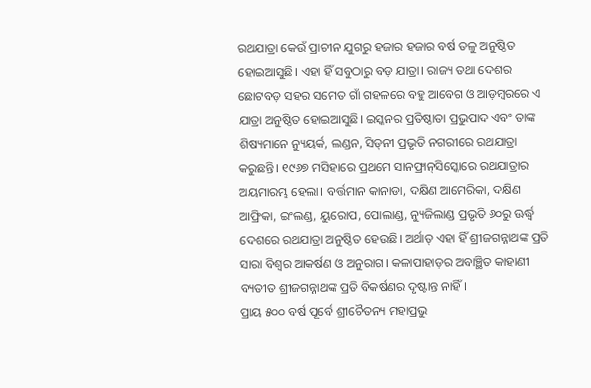ରଥଯାତ୍ରା କେଉଁ ପ୍ରାଚୀନ ଯୁଗରୁ ହଜାର ହଜାର ବର୍ଷ ତଳୁ ଅନୁଷ୍ଠିତ ହୋଇଆସୁଛି। ଏହା ହିଁ ସବୁଠାରୁ ବଡ଼ ଯାତ୍ରା। ରାଜ୍ୟ ତଥା ଦେଶର ଛୋଟବଡ଼ ସହର ସମେତ ଗାଁ ଗହଳରେ ବହୁ ଆବେଗ ଓ ଆଡ଼ମ୍ବରରେ ଏ ଯାତ୍ରା ଅନୁଷ୍ଠିତ ହୋଇଆସୁଛି। ଇସ୍କନର ପ୍ରତିଷ୍ଠାତା ପ୍ରଭୁପାଦ ଏବଂ ତାଙ୍କ ଶିଷ୍ୟମାନେ ନ୍ୟୁୟର୍କ, ଲଣ୍ଡନ, ସିଡ୍‌ନୀ ପ୍ରଭୃତି ନଗରୀରେ ରଥଯାତ୍ରା କରୁଛନ୍ତି। ୧୯୬୭ ମସିହାରେ ପ୍ରଥମେ ସାନଫ୍ରାନ୍‌ସିସ୍କୋରେ ରଥଯାତ୍ରାର ଅୟମାରମ୍ଭ ହେଲା। ବର୍ତ୍ତମାନ କାନାଡା, ଦକ୍ଷିଣ ଆମେରିକା, ଦକ୍ଷିଣ ଆଫ୍ରିକା, ଇଂଲଣ୍ଡ, ୟୁରୋପ, ପୋଲାଣ୍ଡ, ନ୍ୟୁଜିଲାଣ୍ଡ ପ୍ରଭୃତି ୬୦ରୁ ଊର୍ଦ୍ଧ୍ୱ ଦେଶରେ ରଥଯାତ୍ରା ଅନୁଷ୍ଠିତ ହେଉଛି। ଅର୍ଥାତ୍‌ ଏହା ହିଁ ଶ୍ରୀଜଗନ୍ନାଥଙ୍କ ପ୍ରତି ସାରା ବିଶ୍ୱର ଆକର୍ଷଣ ଓ ଅନୁରାଗ। କଳାପାହାଡ଼ର ଅବାଞ୍ଛିତ କାହାଣୀ ବ୍ୟତୀତ ଶ୍ରୀଜଗନ୍ନାଥଙ୍କ ପ୍ରତି ବିକର୍ଷଣର ଦୃଷ୍ଟାନ୍ତ ନାହିଁ।
ପ୍ରାୟ ୫୦୦ ବର୍ଷ ପୂର୍ବେ ଶ୍ରୀଚୈତନ୍ୟ ମହାପ୍ରଭୁ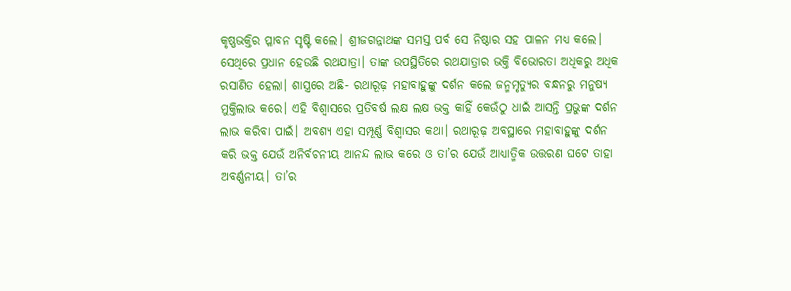କୃଷ୍ଣଭକ୍ତିର ପ୍ଳାବନ ସୃଷ୍ଟି କଲେ। ଶ୍ରୀଜଗନ୍ନାଥଙ୍କ ସମସ୍ତ ପର୍ବ ସେ ନିଷ୍ଠାର ସହ ପାଳନ ମଧ୍ୟ କଲେ। ସେଥିରେ ପ୍ରଧାନ ହେଉଛି ରଥଯାତ୍ରା। ତାଙ୍କ ଉପସ୍ଥିତିରେ ରଥଯାତ୍ରାର ଭକ୍ତି ବିଭୋରତା ଅଧିକରୁ ଅଧିକ ରସାଣିତ ହେଲା। ଶାସ୍ତ୍ରରେ ଅଛି- ରଥାରୂଢ଼ ମହାବାହୁଙ୍କୁ ଦର୍ଶନ କଲେ ଜନ୍ମମୃତ୍ୟୁର ବନ୍ଧନରୁ ମନୁଷ୍ୟ ମୁକ୍ତିଲାଭ କରେ। ଏହି ବିଶ୍ୱାସରେ ପ୍ରତିବର୍ଷ ଲକ୍ଷ ଲକ୍ଷ ଭକ୍ତ କାହିଁ କେଉଁଠୁ ଧାଇଁ ଆସନ୍ତି ପ୍ରଭୁଙ୍କ ଦର୍ଶନ ଲାଭ କରିବା ପାଇଁ। ଅବଶ୍ୟ ଏହା ସମ୍ପୂର୍ଣ୍ଣ ବିଶ୍ୱାସର କଥା। ରଥାରୂଢ଼ ଅବସ୍ଥାରେ ମହାବାହୁଙ୍କୁ ଦର୍ଶନ କରି ଭକ୍ତ ଯେଉଁ ଅନିର୍ବଚନୀୟ ଆନନ୍ଦ ଲାଭ କରେ ଓ ତା’ର ଯେଉଁ ଆଧ୍ୟାତ୍ମିକ ଉତ୍ତରଣ ଘଟେ ତାହା ଅବର୍ଣ୍ଣନୀୟ। ତା’ର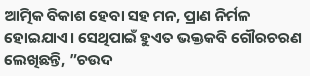ଆତ୍ମିକ ବିକାଶ ହେବା ସହ ମନ, ପ୍ରାଣ ନିର୍ମଳ ହୋଇଯାଏ। ସେଥିପାଇଁ ହୁଏତ ଭକ୍ତକବି ଗୌରଚରଣ ଲେଖିଛନ୍ତି, ”ଚଉଦ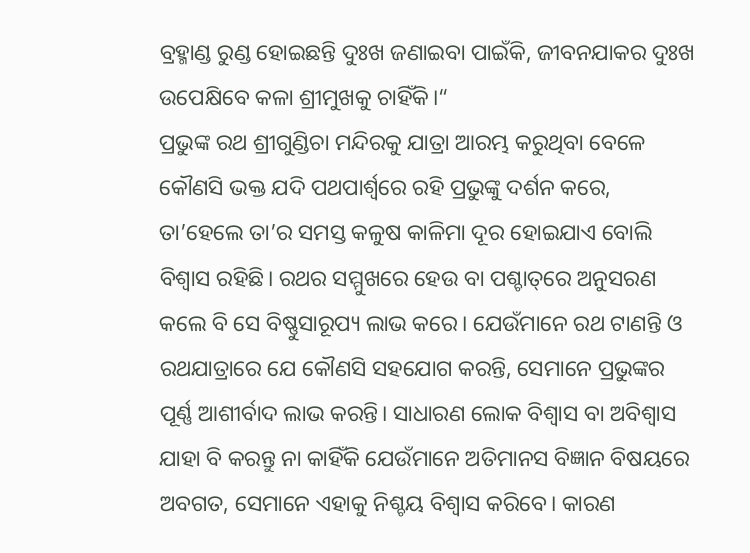ବ୍ରହ୍ମାଣ୍ଡ ରୁଣ୍ଡ ହୋଇଛନ୍ତି ଦୁଃଖ ଜଣାଇବା ପାଇଁକି, ଜୀବନଯାକର ଦୁଃଖ ଉପେକ୍ଷିବେ କଳା ଶ୍ରୀମୁଖକୁ ଚାହିଁକି।“
ପ୍ରଭୁଙ୍କ ରଥ ଶ୍ରୀଗୁଣ୍ଡିଚା ମନ୍ଦିରକୁ ଯାତ୍ରା ଆରମ୍ଭ କରୁଥିବା ବେଳେ କୌଣସି ଭକ୍ତ ଯଦି ପଥପାର୍ଶ୍ୱରେ ରହି ପ୍ରଭୁଙ୍କୁ ଦର୍ଶନ କରେ, ତା’ହେଲେ ତା’ର ସମସ୍ତ କଳୁଷ କାଳିମା ଦୂର ହୋଇଯାଏ ବୋଲି ବିଶ୍ୱାସ ରହିଛି। ରଥର ସମ୍ମୁଖରେ ହେଉ ବା ପଶ୍ଚାତ୍‌ରେ ଅନୁସରଣ କଲେ ବି ସେ ବିଷ୍ଣୁସାରୂପ୍ୟ ଲାଭ କରେ। ଯେଉଁମାନେ ରଥ ଟାଣନ୍ତି ଓ ରଥଯାତ୍ରାରେ ଯେ କୌଣସି ସହଯୋଗ କରନ୍ତି, ସେମାନେ ପ୍ରଭୁଙ୍କର ପୂର୍ଣ୍ଣ ଆଶୀର୍ବାଦ ଲାଭ କରନ୍ତି। ସାଧାରଣ ଲୋକ ବିଶ୍ୱାସ ବା ଅବିଶ୍ୱାସ ଯାହା ବି କରନ୍ତୁ ନା କାହିଁକି ଯେଉଁମାନେ ଅତିମାନସ ବିଜ୍ଞାନ ବିଷୟରେ ଅବଗତ, ସେମାନେ ଏହାକୁ ନିଶ୍ଚୟ ବିଶ୍ୱାସ କରିବେ। କାରଣ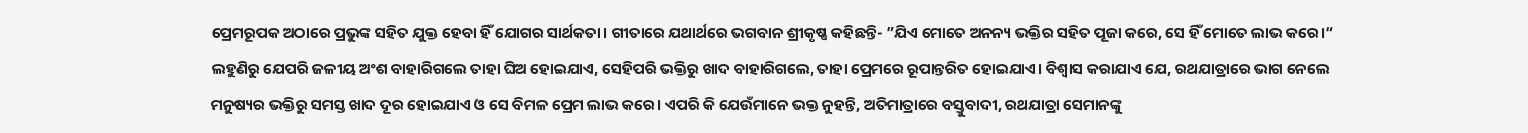ପ୍ରେମରୂପକ ଅଠାରେ ପ୍ରଭୁଙ୍କ ସହିତ ଯୁକ୍ତ ହେବା ହିଁ ଯୋଗର ସାର୍ଥକତା। ଗୀତାରେ ଯଥାର୍ଥରେ ଭଗବାନ ଶ୍ରୀକୃଷ୍ଣ କହିଛନ୍ତି- ”ଯିଏ ମୋତେ ଅନନ୍ୟ ଭକ୍ତିର ସହିତ ପୂଜା କରେ, ସେ ହିଁ ମୋତେ ଲାଭ କରେ।“ ଲହୁଣିରୁ ଯେପରି ଜଳୀୟ ଅଂଶ ବାହାରିଗଲେ ତାହା ଘିଅ ହୋଇଯାଏ, ସେହିପରି ଭକ୍ତିରୁ ଖାଦ ବାହାରିଗଲେ, ତାହା ପ୍ରେମରେ ରୂପାନ୍ତରିତ ହୋଇଯାଏ। ବିଶ୍ୱାସ କରାଯାଏ ଯେ, ରଥଯାତ୍ରାରେ ଭାଗ ନେଲେ ମନୁଷ୍ୟର ଭକ୍ତିରୁ ସମସ୍ତ ଖାଦ ଦୂର ହୋଇଯାଏ ଓ ସେ ବିମଳ ପ୍ରେମ ଲାଭ କରେ। ଏପରି କି ଯେଉଁମାନେ ଭକ୍ତ ନୁହନ୍ତି, ଅତିମାତ୍ରାରେ ବସ୍ତୁବାଦୀ, ରଥଯାତ୍ରା ସେମାନଙ୍କୁ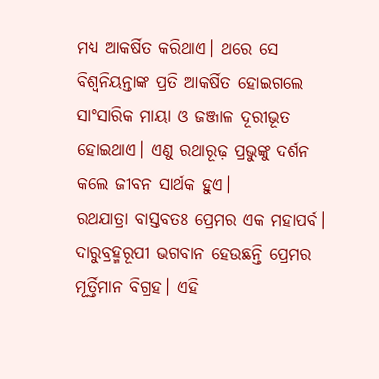ମଧ୍ୟ ଆକର୍ଷିତ କରିଥାଏ। ଥରେ ସେ ବିଶ୍ୱନିୟନ୍ତାଙ୍କ ପ୍ରତି ଆକର୍ଷିତ ହୋଇଗଲେ ସାଂସାରିକ ମାୟା ଓ ଜଞ୍ଜାଳ ଦୂରୀଭୂତ ହୋଇଥାଏ। ଏଣୁ ରଥାରୂଢ଼ ପ୍ରଭୁଙ୍କୁ ଦର୍ଶନ କଲେ ଜୀବନ ସାର୍ଥକ ହୁଏ।
ରଥଯାତ୍ରା ବାସ୍ତବତଃ ପ୍ରେମର ଏକ ମହାପର୍ବ। ଦାରୁବ୍ରହ୍ମରୂପୀ ଭଗବାନ ହେଉଛନ୍ତି ପ୍ରେମର ମୂର୍ତ୍ତିମାନ ବିଗ୍ରହ। ଏହି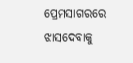ପ୍ରେମସାଗରରେ ଝାସଦେବାକୁ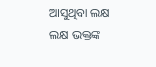ଆସୁଥିବା ଲକ୍ଷ ଲକ୍ଷ ଭକ୍ତଙ୍କ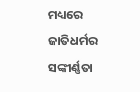ମଧ୍ୟରେ ଜାତିଧର୍ମର ସଙ୍କୀର୍ଣ୍ଣତା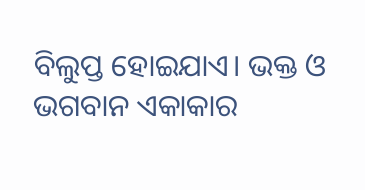ବିଲୁପ୍ତ ହୋଇଯାଏ। ଭକ୍ତ ଓ ଭଗବାନ ଏକାକାର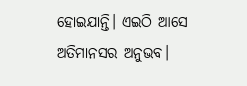ହୋଇଯାନ୍ତି। ଏଇଠି ଆସେ ଅତିମାନସର ଅନୁଭବ।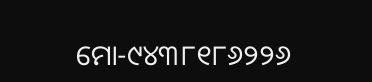ମୋ-୯୪୩୮୧୮୬୨୨୬